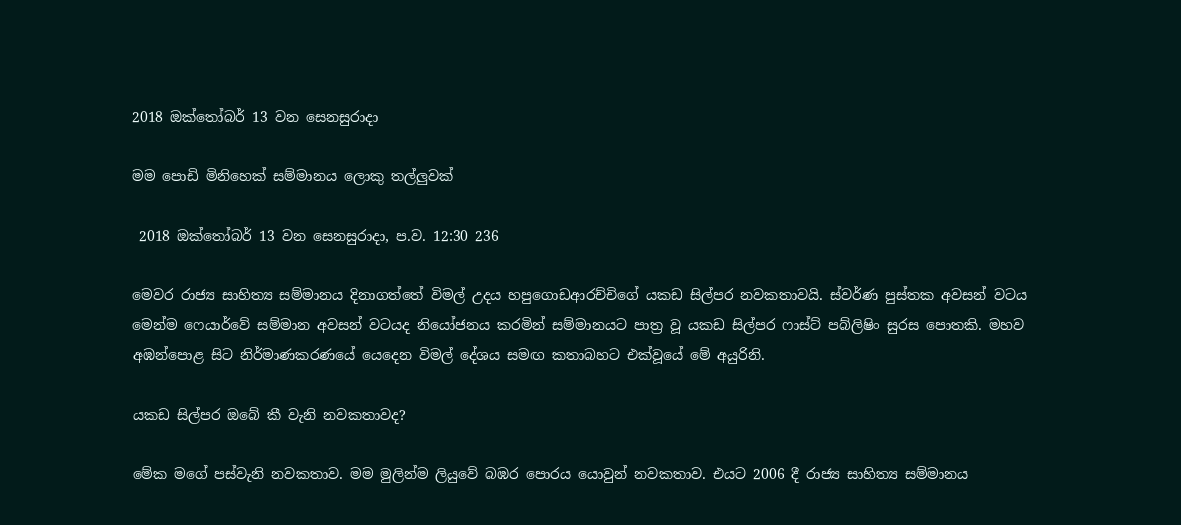2018 ඔක්තෝබර් 13 වන සෙනසුරාදා

මම පොඩි මිනිහෙක් සම්මානය ලොකු තල්ලුවක්

 2018 ඔක්තෝබර් 13 වන සෙනසුරාදා, ප.ව. 12:30 236

මෙවර රාජ්‍ය සාහිත්‍ය සම්මානය දිනාගත්තේ විමල් උදය හපුගොඩආරච්චිගේ යකඩ සිල්පර නවකතාවයි. ස්වර්ණ පුස්තක අවසන් වටය මෙන්ම ෆෙයාර්වේ සම්මාන අවසන් වටයද නියෝජනය කරමින් සම්මානයට පාත්‍ර වූ යකඩ සිල්පර ෆාස්ට් පබ්ලිෂිං සුරස පොතකි. මහව අඹන්පොළ සිට නිර්මාණකරණයේ යෙදෙන විමල් දේශය සමඟ කතාබහට එක්වූයේ මේ අයුරිනි.

යකඩ සිල්පර ඔබේ කී වැනි නවකතාවද?

මේක මගේ පස්වැනි නවකතාව. මම මුලින්ම ලියුවේ බඹර පොරය යොවුන් නවකතාව. එයට 2006 දී රාජ්‍ය සාහිත්‍ය සම්මානය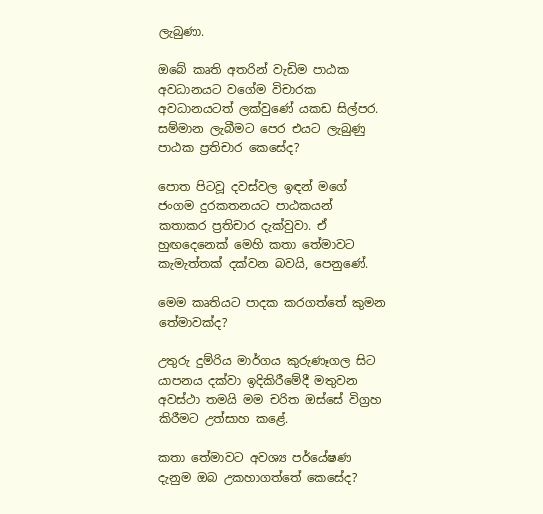ලැබුණා.

ඔබේ කෘති අතරින් වැඩිම පාඨක අවධානයට වගේම විචාරක අවධානයටත් ලක්වුණේ යකඩ සිල්පර. සම්මාන ලැබීමට පෙර එයට ලැබුණු පාඨක ප්‍රතිචාර කෙසේද?

පොත පිටවූ දවස්වල ඉඳන් මගේ ජංගම දුරකතනයට පාඨකයන් කතාකර ප්‍රතිචාර දැක්වුවා. ඒ හුඟදෙනෙක් මෙහි කතා තේමාවට කැමැත්තක් දක්වන බවයි, පෙනුණේ.

මෙම කෘතියට පාදක කරගත්තේ කුමන තේමාවක්ද?

උතුරු දුම්රිය මාර්ගය කුරුණෑගල සිට යාපනය දක්වා ඉදිකිරීමේදී මතුවන අවස්ථා තමයි මම චරිත ඔස්සේ විග්‍රහ කිරීමට උත්සාහ කළේ.

කතා තේමාවට අවශ්‍ය පර්යේෂණ දැනුම ඔබ උකහාගත්තේ කෙසේද?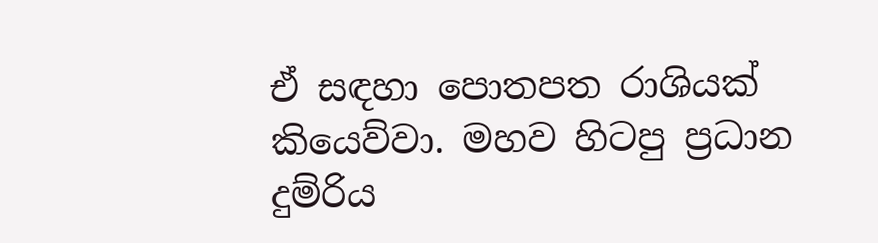ඒ සඳහා පොතපත රාශියක් කියෙව්වා. මහව හිටපු ප්‍රධාන දුම්රිය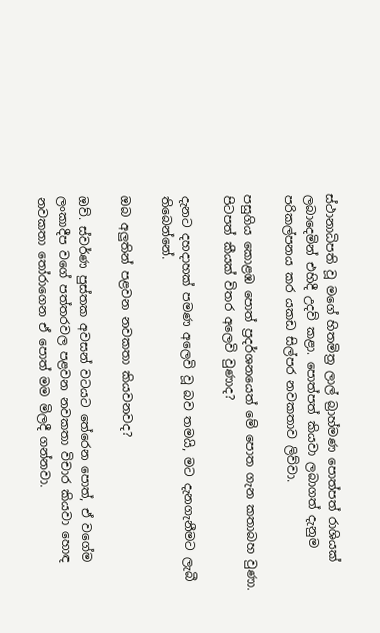ස්ථානාධිපති වූ මගේ හිතමිත්‍ර ලාල් බ්‍රාහ්මණ පොත්පත් රාශියක් ලබාදෙමින් එහිදී උදව් කළා. පොත්පත් කියවා ලබාගත් දැනුම පරිකල්පනය කර යකඩ සිල්පර නවකතාව ලිව්වා.

පසුගිය කොළඹ පොත් ප්‍රදර්ශනයෙත් මේ පොත ගැන කතාබහ වුණා. පිටපත් කීයක් විතර අලෙවි වුණාද?

දැනට දහදාහක් පමණ අලෙවි වූ බව තමයි, මට දැනගැනීමට ලැබී තිබෙන්නේ.

ඔබ අලුතින් පළවන නවකතා කියවනවද?

ඔව්. ස්වර්ණ පුස්තක අවසන් වටයට තේරෙන පොත්, ඒ වගේම ලංකාදීප වගේ පත්තරවල පළවන නවකතා විචාර කියවා හොඳ නවකතා තෝරාගෙන ඒ පොත් මම මිලදී ගන්නවා.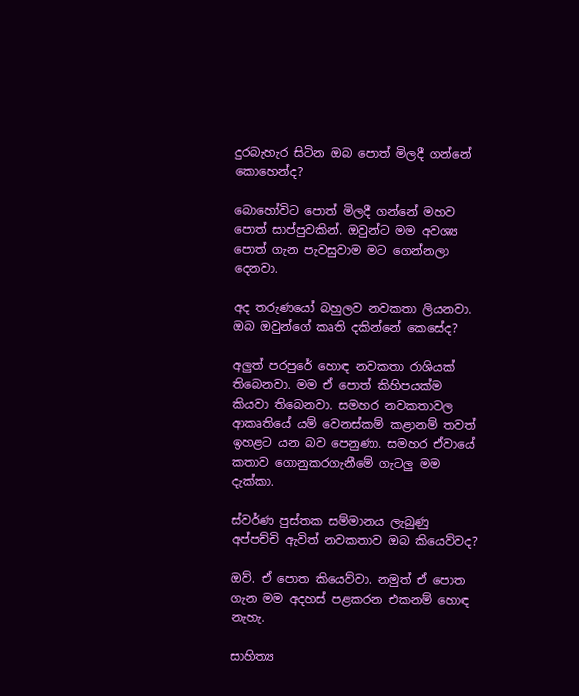දුරබැහැර සිටින ඔබ පොත් මිලදී ගන්නේ කොහෙන්ද?

බොහෝවිට පොත් මිලදී ගන්නේ මහව පොත් සාප්පුවකින්. ඔවුන්ට මම අවශ්‍ය පොත් ගැන පැවසුවාම මට ගෙන්නලා දෙනවා.

අද තරුණයෝ බහුලව නවකතා ලියනවා. ඔබ ඔවුන්ගේ කෘති දකින්නේ කෙසේද?

අලුත් පරපුරේ හොඳ නවකතා රාශියක් තිබෙනවා. මම ඒ පොත් කිහිපයක්ම කියවා තිබෙනවා. සමහර නවකතාවල ආකෘතියේ යම් වෙනස්කම් කළානම් තවත් ඉහළට යන බව පෙනුණා. සමහර ඒවායේ කතාව ගොනුකරගැනීමේ ගැටලු මම දැක්කා.

ස්වර්ණ පුස්තක සම්මානය ලැබුණු අප්පච්චි ඇවිත් නවකතාව ඔබ කියෙව්වද?

ඔව්. ඒ පොත කියෙව්වා. නමුත් ඒ පොත ගැන මම අදහස් පළකරන එකනම් හොඳ නැහැ.

සාහිත්‍ය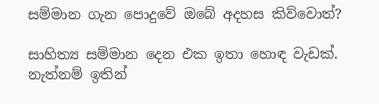සම්මාන ගැන පොදුවේ ඔබේ අදහස කිව්වොත්?

සාහිත්‍ය සම්මාන දෙන එක ඉතා හොඳ වැඩක්. නැත්නම් ඉතින්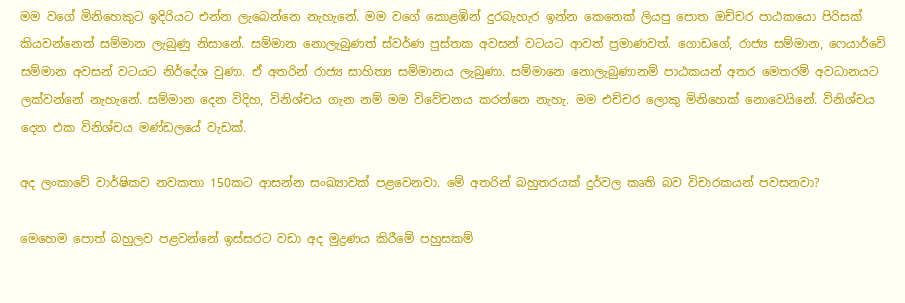මම වගේ මිනිහෙකුට ඉදිරියට එන්න ලැබෙන්නෙ නැහැනේ. මම වගේ කොළඹින් දුරබැහැර ඉන්න කෙනෙක් ලියපු පොත ඔච්චර පාඨකයො පිරිසක් කියවන්නෙත් සම්මාන ලැබුණු නිසානේ. සම්මාන නොලැබුණත් ස්වර්ණ පුස්තක අවසන් වටයට ආවත් ප්‍රමාණවත්. ගොඩගේ, රාජ්‍ය සම්මාන, ෆෙයාර්වේ සම්මාන අවසන් වටයට නිර්දේශ වුණා. ඒ අතරින් රාජ්‍ය සාහිත්‍ය සම්මානය ලැබුණා. සම්මානෙ නොලැබුණානම් පාඨකයන් අතර මෙතරම් අවධානයට ලක්වන්නේ නැහැනේ. සම්මාන දෙන විදිහ, විනිශ්චය ගැන නම් මම විවේචනය කරන්නෙ නැහැ. මම එච්චර ලොකු මිනිහෙක් නොවෙයිනේ. විනිශ්චය දෙන එක විනිශ්චය මණ්ඩලයේ වැඩක්.

අද ලංකාවේ වාර්ෂිකව නවකතා 150කට ආසන්න සංඛ්‍යාවක් පළවෙනවා. මේ අතරින් බහුතරයක් දුර්වල කෘති බව විචාරකයන් පවසනවා?

මෙහෙම පොත් බහුලව පළවන්නේ ඉස්සරට වඩා අද මුද්‍රණය කිරීමේ පහුසකම්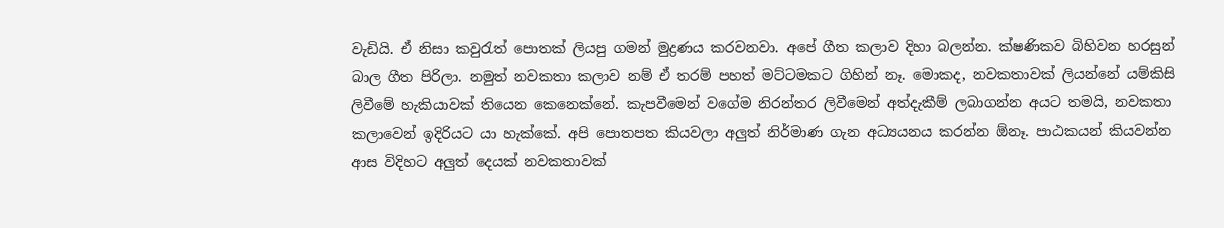වැඩියි. ඒ නිසා කවුරැත් පොතක් ලියපු ගමන් මුද්‍රණය කරවනවා. අපේ ගීත කලාව දිහා බලන්න. ක්ෂණිකව බිහිවන හරසුන් බාල ගීත පිරිලා. නමුත් නවකතා කලාව නම් ඒ තරම් පහත් මට්ටමකට ගිහින් නෑ. මොකද, නවකතාවක් ලියන්නේ යම්කිසි ලිවීමේ හැකියාවක් තියෙන කෙනෙක්නේ. කැපවීමෙන් වගේම නිරන්තර ලිවීමෙන් අත්දැකීම් ලබාගන්න අයට තමයි, නවකතා කලාවෙන් ඉදිරියට යා හැක්කේ. අපි පොතපත කියවලා අලුත් නිර්මාණ ගැන අධ්‍යයනය කරන්න ඕනෑ. පාඨකයන් කියවන්න ආස විදිහට අලුත් දෙයක් නවකතාවක්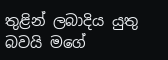තුළින් ලබාදිය යුතු බවයි මගේ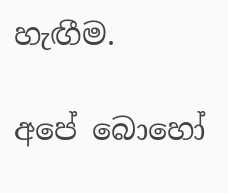හැඟීම.

අපේ බොහෝ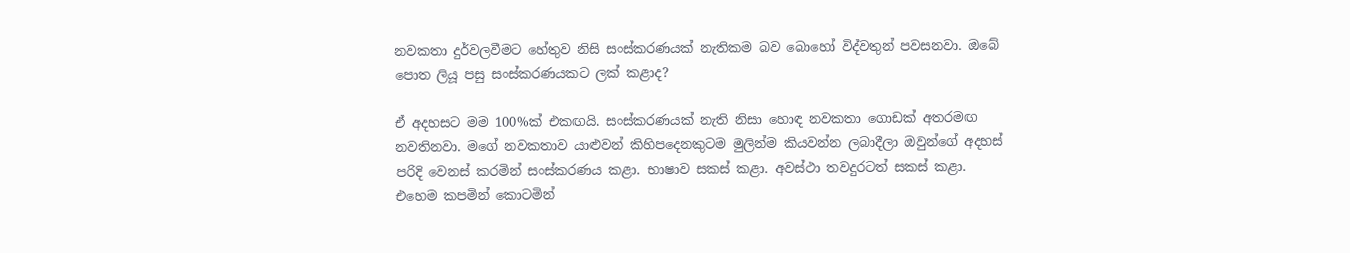නවකතා දුර්වලවීමට හේතුව නිසි සංස්කරණයක් නැතිකම බව බොහෝ විද්වතුන් පවසනවා. ඔබේ පොත ලියූ පසු සංස්කරණයකට ලක් කළාද?

ඒ අදහසට මම 100%ක් එකඟයි. සංස්කරණයක් නැති නිසා හොඳ නවකතා ගොඩක් අතරමඟ නවතිනවා. මගේ නවකතාව යාළුවන් කිහිපදෙනකුටම මුලින්ම කියවන්න ලබාදීලා ඔවුන්ගේ අදහස් පරිදි වෙනස් කරමින් සංස්කරණය කළා. භාෂාව සකස් කළා. අවස්ථා තවදුරටත් සකස් කළා. එහෙම කපමින් කොටමින්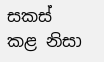සකස් කළ නිසා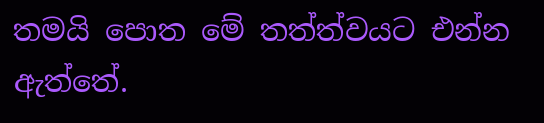තමයි පොත මේ තත්ත්වයට එන්න ඇත්තේ.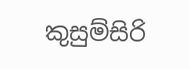කුසුම්සිරි